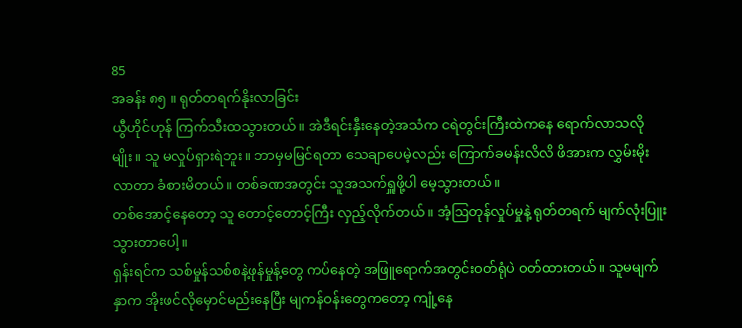85
အခန်း ၈၅ ။ ရုတ်တရက်နိုးလာခြင်း
ယွီဟိုင်ဟုန် ကြက်သီးထသွားတယ်။ အဲဒီရင်းနှီးနေတဲ့အသံက ငရဲတွင်းကြီးထဲကနေ ရောက်လာသလိုမျိုး။ သူ မလှုပ်ရှားရဲဘူး။ ဘာမှမမြင်ရတာ သေချာပေမဲ့လည်း ကြောက်ခမန်းလိလိ ဖိအားက လွှမ်းမိုးလာတာ ခံစားမိတယ်။ တစ်ခဏအတွင်း သူအသက်ရှူဖို့ပါ မေ့သွားတယ်။
တစ်အောင့်နေတော့ သူ တောင့်တောင့်ကြီး လှည့်လိုက်တယ်။ အံ့ဩတုန်လှုပ်မှုနဲ့ ရုတ်တရက် မျက်လုံးပြူးသွားတာပေါ့။
ရှန်းရင်က သစ်မှုန်သစ်စနဲ့ဖုန်မှုန့်တွေ ကပ်နေတဲ့ အဖြူရောက်အတွင်းဝတ်ရုံပဲ ဝတ်ထားတယ်။ သူမမျက်နှာက အိုးဖင်လိုမှောင်မည်းနေပြီး မျကန်ဝန်းတွေကတော့ ကျုံ့နေ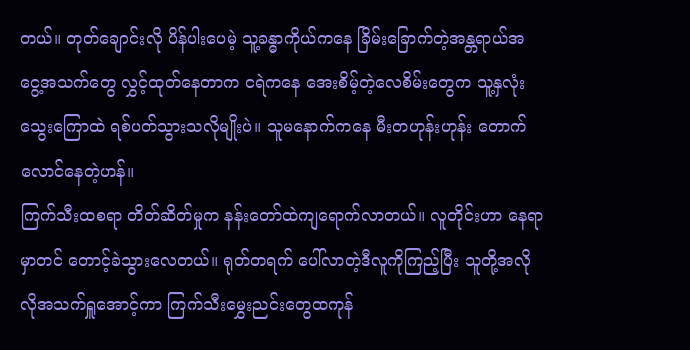တယ်။ တုတ်ချောင်းလို ပိန်ပါးပေမဲ့ သူ့ခန္ဓာကိုယ်ကနေ ခြိမ်းခြောက်တဲ့အန္တရာယ်အငွေ့အသက်တွေ လွှင့်ထုတ်နေတာက ငရဲကနေ အေးစိမ့်တဲ့လေစိမ်းတွေက သူ့နှလုံးသွေးကြောထဲ ရစ်ပတ်သွားသလိုမျိုးပဲ။ သူမနောက်ကနေ မီးတဟုန်းဟုန်း တောက်လောင်နေတဲ့ဟန်။
ကြက်သီးထစရာ တိတ်ဆိတ်မှုက နန်းတော်ထဲကျရောက်လာတယ်။ လူတိုင်းဟာ နေရာမှာတင် တောင့်ခဲသွားလေတယ်။ ရုတ်တရက် ပေါ်လာတဲ့ဒီလူကိုကြည့်ပြီး သူတို့အလိုလိုအသက်ရှူအောင့်ကာ ကြက်သီးမွှေးညင်းတွေထကုန်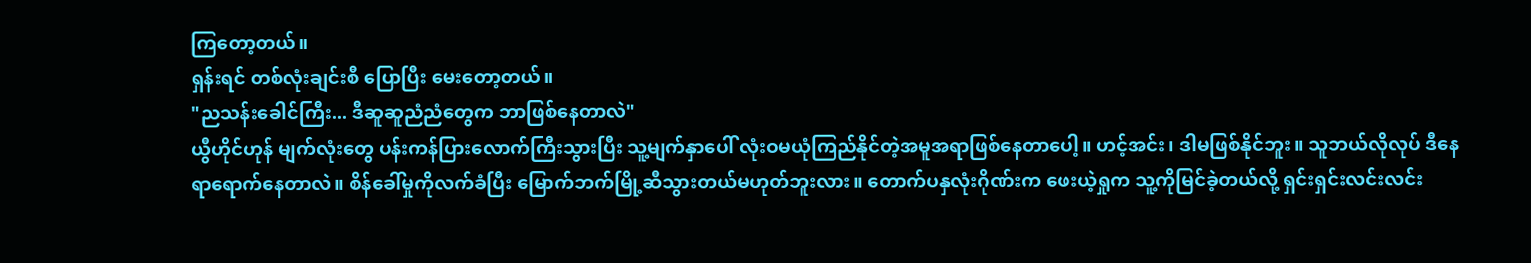ကြတော့တယ်။
ရှန်းရင် တစ်လုံးချင်းစီ ပြောပြီး မေးတော့တယ်။
"ညသန်းခေါင်ကြီး... ဒီဆူဆူညံညံတွေက ဘာဖြစ်နေတာလဲ"
ယွီဟိုင်ဟုန် မျက်လုံးတွေ ပန်းကန်ပြားလောက်ကြီးသွားပြီး သူ့မျက်နှာပေါ် လုံးဝမယုံကြည်နိုင်တဲ့အမူအရာဖြစ်နေတာပေါ့။ ဟင့်အင်း၊ ဒါမဖြစ်နိုင်ဘူး။ သူဘယ်လိုလုပ် ဒီနေရာရောက်နေတာလဲ။ စိန်ခေါ်မှုကိုလက်ခံပြီး မြောက်ဘက်မြို့ဆီသွားတယ်မဟုတ်ဘူးလား။ တောက်ပနှလုံးဂိုဏ်းက ဖေးယဲ့ရှုက သူ့ကိုမြင်ခဲ့တယ်လို့ ရှင်းရှင်းလင်းလင်း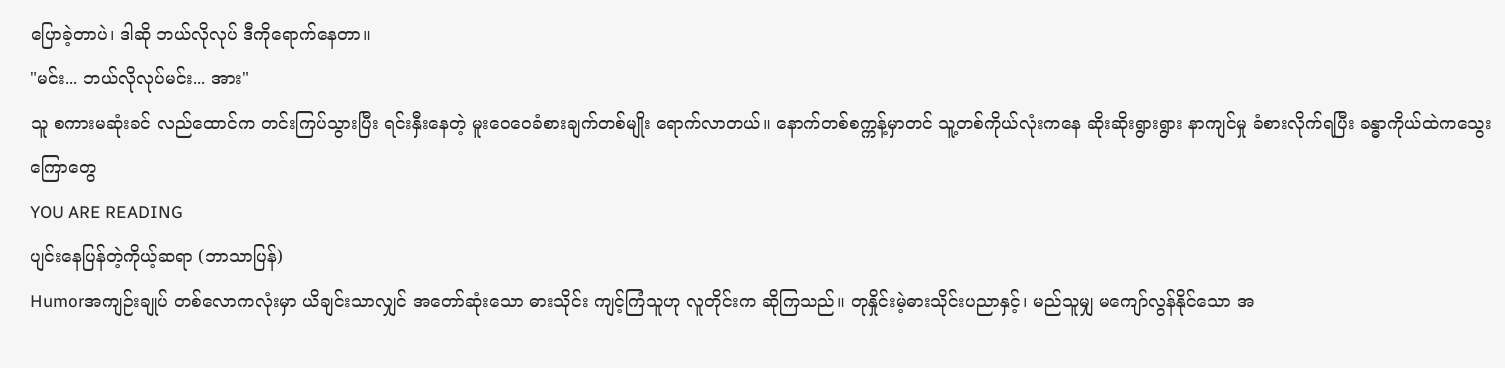ပြောခဲ့တာပဲ၊ ဒါဆို ဘယ်လိုလုပ် ဒီကိုရောက်နေတာ။
"မင်း... ဘယ်လိုလုပ်မင်း... အား"
သူ စကားမဆုံးခင် လည်ထောင်က တင်းကြပ်သွားပြီး ရင်းနှီးနေတဲ့ မူးဝေဝေခံစားချက်တစ်မျိုး ရောက်လာတယ်။ နောက်တစ်စက္ကန့်မှာတင် သူ့တစ်ကိုယ်လုံးကနေ ဆိုးဆိုးရွားရွား နာကျင်မှု ခံစားလိုက်ရပြီး ခန္ဓာကိုယ်ထဲကသွေးကြောတွေ
YOU ARE READING
ပျင်းနေပြန်တဲ့ကိုယ့်ဆရာ (ဘာသာပြန်)
Humorအကျဉ်းချုပ် တစ်လောကလုံးမှာ ယိချင်းသာလျှင် အတော်ဆုံးသော ဓားသိုင်း ကျင့်ကြံသူဟု လူတိုင်းက ဆိုကြသည်။ တုနှိုင်းမဲ့ဓားသိုင်းပညာနှင့်၊ မည်သူမျှ မကျော်လွန်နိုင်သော အ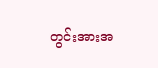တွင်းအားအ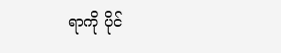ရာကို ပိုင်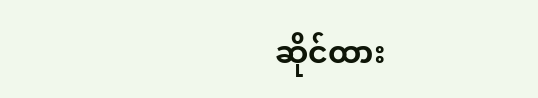ဆိုင်ထား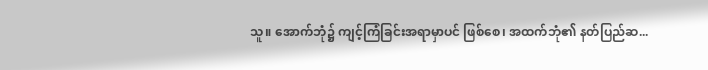သူ။ အောက်ဘုံ၌ ကျင့်ကြံခြင်းအရာမှာပင် ဖြစ်စေ၊ အထက်ဘုံ၏ နတ်ပြည်ဆ...